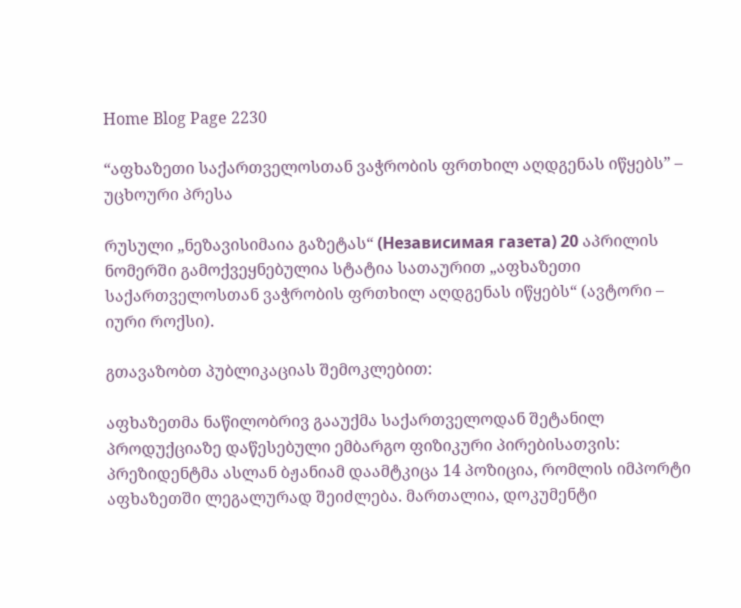Home Blog Page 2230

“აფხაზეთი საქართველოსთან ვაჭრობის ფრთხილ აღდგენას იწყებს” – უცხოური პრესა

რუსული „ნეზავისიმაია გაზეტას“ (Независимая газета) 20 აპრილის ნომერში გამოქვეყნებულია სტატია სათაურით „აფხაზეთი საქართველოსთან ვაჭრობის ფრთხილ აღდგენას იწყებს“ (ავტორი – იური როქსი).

გთავაზობთ პუბლიკაციას შემოკლებით:

აფხაზეთმა ნაწილობრივ გააუქმა საქართველოდან შეტანილ პროდუქციაზე დაწესებული ემბარგო ფიზიკური პირებისათვის: პრეზიდენტმა ასლან ბჟანიამ დაამტკიცა 14 პოზიცია, რომლის იმპორტი აფხაზეთში ლეგალურად შეიძლება. მართალია, დოკუმენტი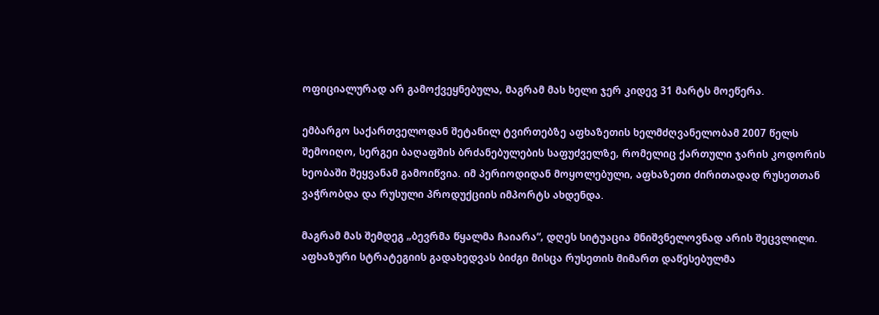ოფიციალურად არ გამოქვეყნებულა, მაგრამ მას ხელი ჯერ კიდევ 31 მარტს მოეწერა.

ემბარგო საქართველოდან შეტანილ ტვირთებზე აფხაზეთის ხელმძღვანელობამ 2007 წელს შემოიღო, სერგეი ბაღაფშის ბრძანებულების საფუძველზე, რომელიც ქართული ჯარის კოდორის ხეობაში შეყვანამ გამოიწვია. იმ პერიოდიდან მოყოლებული, აფხაზეთი ძირითადად რუსეთთან ვაჭრობდა და რუსული პროდუქციის იმპორტს ახდენდა.

მაგრამ მას შემდეგ „ბევრმა წყალმა ჩაიარა“, დღეს სიტუაცია მნიშვნელოვნად არის შეცვლილი. აფხაზური სტრატეგიის გადახედვას ბიძგი მისცა რუსეთის მიმართ დაწესებულმა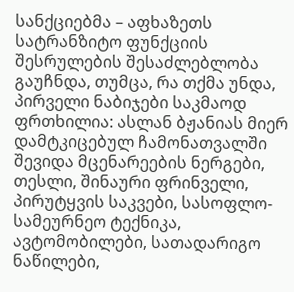სანქციებმა – აფხაზეთს სატრანზიტო ფუნქციის შესრულების შესაძლებლობა გაუჩნდა, თუმცა, რა თქმა უნდა, პირველი ნაბიჯები საკმაოდ ფრთხილია: ასლან ბჟანიას მიერ დამტკიცებულ ჩამონათვალში შევიდა მცენარეების ნერგები, თესლი, შინაური ფრინველი, პირუტყვის საკვები, სასოფლო-სამეურნეო ტექნიკა, ავტომობილები, სათადარიგო ნაწილები,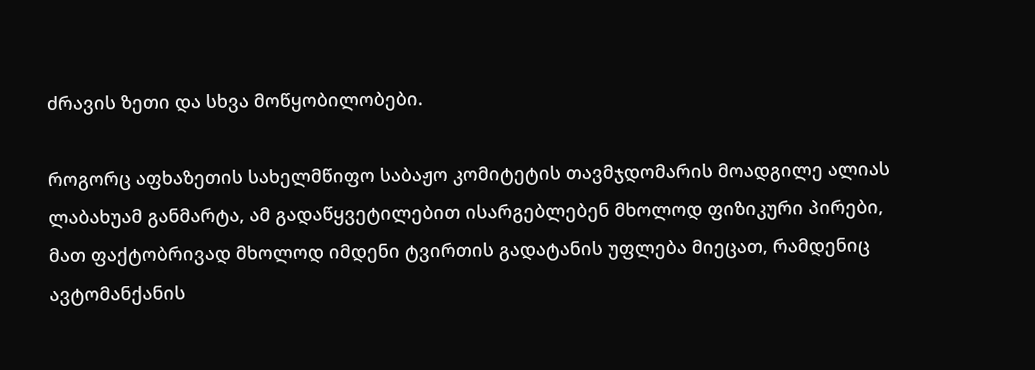ძრავის ზეთი და სხვა მოწყობილობები.

როგორც აფხაზეთის სახელმწიფო საბაჟო კომიტეტის თავმჯდომარის მოადგილე ალიას ლაბახუამ განმარტა, ამ გადაწყვეტილებით ისარგებლებენ მხოლოდ ფიზიკური პირები, მათ ფაქტობრივად მხოლოდ იმდენი ტვირთის გადატანის უფლება მიეცათ, რამდენიც ავტომანქანის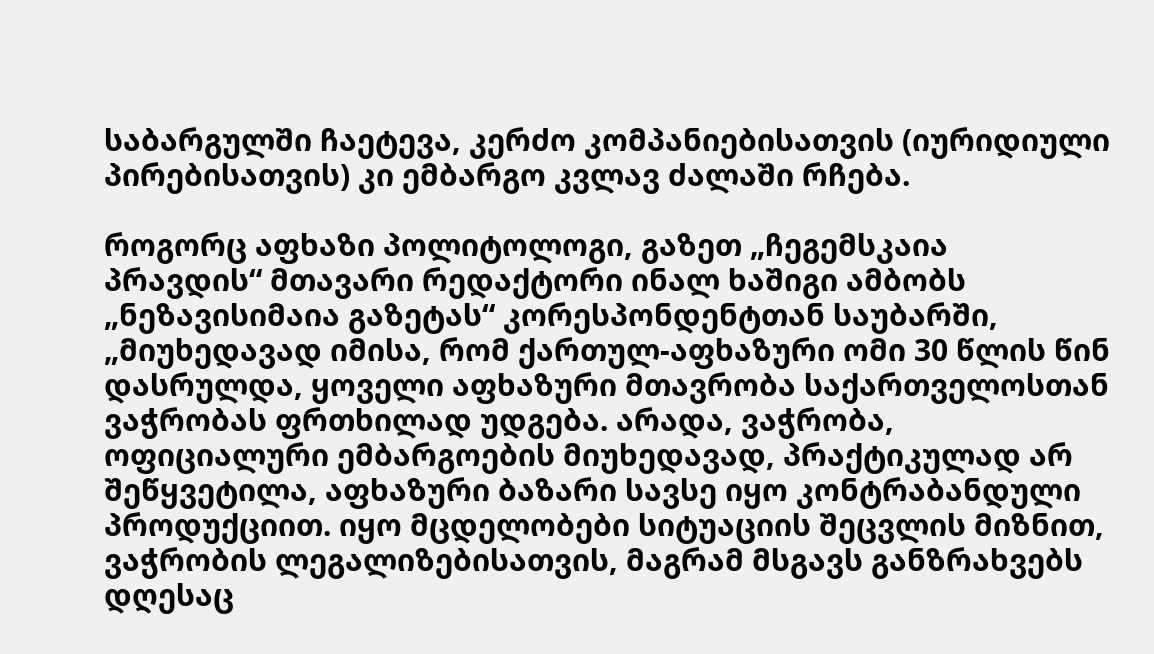საბარგულში ჩაეტევა, კერძო კომპანიებისათვის (იურიდიული პირებისათვის) კი ემბარგო კვლავ ძალაში რჩება.

როგორც აფხაზი პოლიტოლოგი, გაზეთ „ჩეგემსკაია პრავდის“ მთავარი რედაქტორი ინალ ხაშიგი ამბობს „ნეზავისიმაია გაზეტას“ კორესპონდენტთან საუბარში, „მიუხედავად იმისა, რომ ქართულ-აფხაზური ომი 30 წლის წინ დასრულდა, ყოველი აფხაზური მთავრობა საქართველოსთან ვაჭრობას ფრთხილად უდგება. არადა, ვაჭრობა, ოფიციალური ემბარგოების მიუხედავად, პრაქტიკულად არ შეწყვეტილა, აფხაზური ბაზარი სავსე იყო კონტრაბანდული პროდუქციით. იყო მცდელობები სიტუაციის შეცვლის მიზნით, ვაჭრობის ლეგალიზებისათვის, მაგრამ მსგავს განზრახვებს დღესაც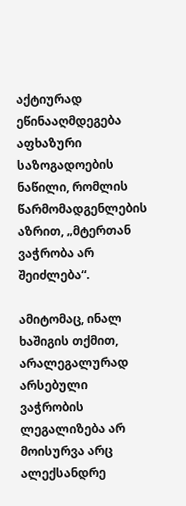აქტიურად ეწინააღმდეგება აფხაზური საზოგადოების ნაწილი, რომლის წარმომადგენლების აზრით, „მტერთან ვაჭრობა არ შეიძლება“.

ამიტომაც, ინალ ხაშიგის თქმით, არალეგალურად არსებული ვაჭრობის ლეგალიზება არ მოისურვა არც ალექსანდრე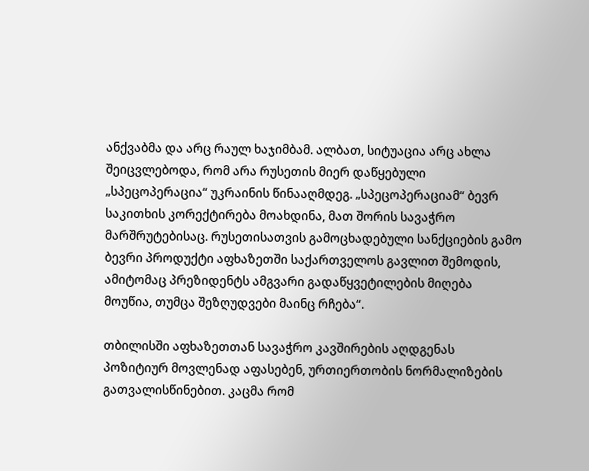ანქვაბმა და არც რაულ ხაჯიმბამ. ალბათ, სიტუაცია არც ახლა შეიცვლებოდა, რომ არა რუსეთის მიერ დაწყებული „სპეცოპერაცია“ უკრაინის წინააღმდეგ. „სპეცოპერაციამ“ ბევრ საკითხის კორექტირება მოახდინა, მათ შორის სავაჭრო მარშრუტებისაც. რუსეთისათვის გამოცხადებული სანქციების გამო ბევრი პროდუქტი აფხაზეთში საქართველოს გავლით შემოდის, ამიტომაც პრეზიდენტს ამგვარი გადაწყვეტილების მიღება მოუწია, თუმცა შეზღუდვები მაინც რჩება“.

თბილისში აფხაზეთთან სავაჭრო კავშირების აღდგენას პოზიტიურ მოვლენად აფასებენ, ურთიერთობის ნორმალიზების გათვალისწინებით. კაცმა რომ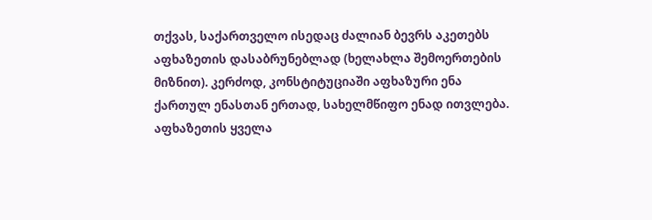თქვას, საქართველო ისედაც ძალიან ბევრს აკეთებს აფხაზეთის დასაბრუნებლად (ხელახლა შემოერთების მიზნით). კერძოდ, კონსტიტუციაში აფხაზური ენა ქართულ ენასთან ერთად, სახელმწიფო ენად ითვლება. აფხაზეთის ყველა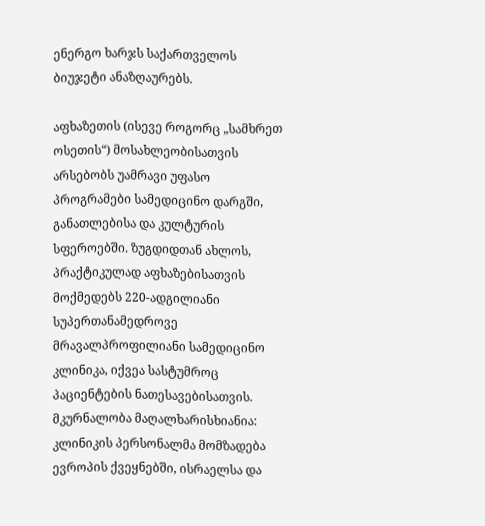ენერგო ხარჯს საქართველოს ბიუჯეტი ანაზღაურებს.

აფხაზეთის (ისევე როგორც „სამხრეთ ოსეთის“) მოსახლეობისათვის არსებობს უამრავი უფასო პროგრამები სამედიცინო დარგში, განათლებისა და კულტურის სფეროებში. ზუგდიდთან ახლოს, პრაქტიკულად აფხაზებისათვის მოქმედებს 220-ადგილიანი სუპერთანამედროვე მრავალპროფილიანი სამედიცინო კლინიკა, იქვეა სასტუმროც პაციენტების ნათესავებისათვის. მკურნალობა მაღალხარისხიანია: კლინიკის პერსონალმა მომზადება ევროპის ქვეყნებში, ისრაელსა და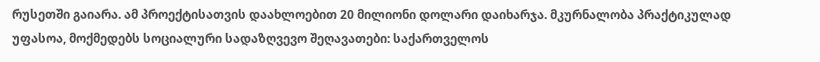რუსეთში გაიარა. ამ პროექტისათვის დაახლოებით 20 მილიონი დოლარი დაიხარჯა. მკურნალობა პრაქტიკულად უფასოა, მოქმედებს სოციალური სადაზღვევო შეღავათები: საქართველოს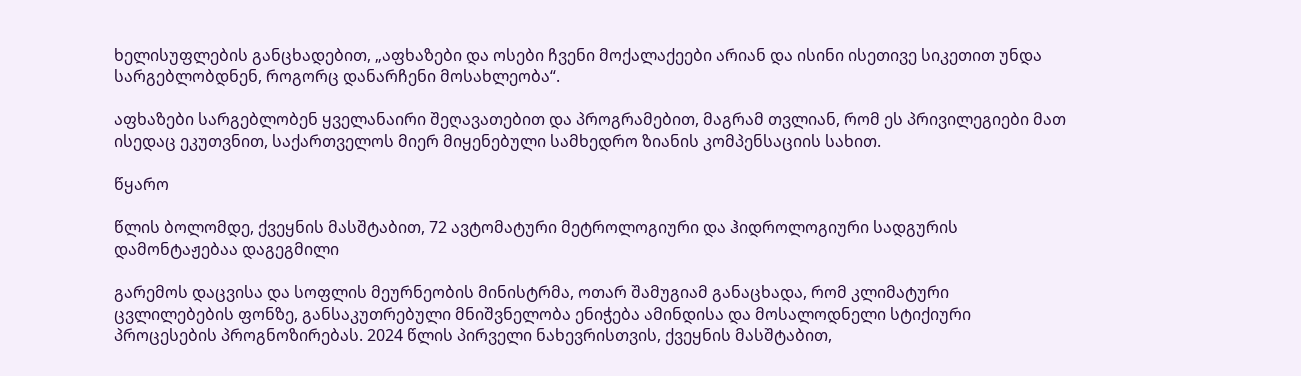ხელისუფლების განცხადებით, „აფხაზები და ოსები ჩვენი მოქალაქეები არიან და ისინი ისეთივე სიკეთით უნდა სარგებლობდნენ, როგორც დანარჩენი მოსახლეობა“.

აფხაზები სარგებლობენ ყველანაირი შეღავათებით და პროგრამებით, მაგრამ თვლიან, რომ ეს პრივილეგიები მათ ისედაც ეკუთვნით, საქართველოს მიერ მიყენებული სამხედრო ზიანის კომპენსაციის სახით.

წყარო

წლის ბოლომდე, ქვეყნის მასშტაბით, 72 ავტომატური მეტროლოგიური და ჰიდროლოგიური სადგურის დამონტაჟებაა დაგეგმილი

გარემოს დაცვისა და სოფლის მეურნეობის მინისტრმა, ოთარ შამუგიამ განაცხადა, რომ კლიმატური ცვლილებების ფონზე, განსაკუთრებული მნიშვნელობა ენიჭება ამინდისა და მოსალოდნელი სტიქიური პროცესების პროგნოზირებას. 2024 წლის პირველი ნახევრისთვის, ქვეყნის მასშტაბით,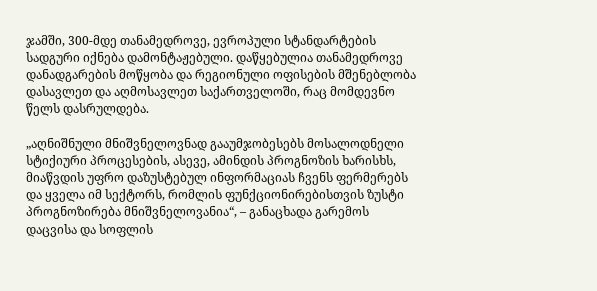ჯამში, 300-მდე თანამედროვე, ევროპული სტანდარტების სადგური იქნება დამონტაჟებული. დაწყებულია თანამედროვე დანადგარების მოწყობა და რეგიონული ოფისების მშენებლობა დასავლეთ და აღმოსავლეთ საქართველოში, რაც მომდევნო წელს დასრულდება.

„აღნიშნული მნიშვნელოვნად გააუმჯობესებს მოსალოდნელი სტიქიური პროცესების, ასევე, ამინდის პროგნოზის ხარისხს, მიაწვდის უფრო დაზუსტებულ ინფორმაციას ჩვენს ფერმერებს და ყველა იმ სექტორს, რომლის ფუნქციონირებისთვის ზუსტი პროგნოზირება მნიშვნელოვანია“, – განაცხადა გარემოს დაცვისა და სოფლის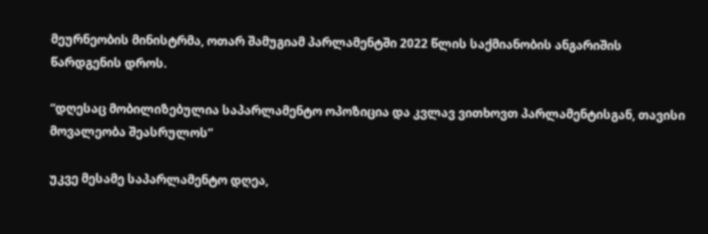მეურნეობის მინისტრმა, ოთარ შამუგიამ პარლამენტში 2022 წლის საქმიანობის ანგარიშის წარდგენის დროს.

“დღესაც მობილიზებულია საპარლამენტო ოპოზიცია და კვლავ ვითხოვთ პარლამენტისგან, თავისი მოვალეობა შეასრულოს”

უკვე მესამე საპარლამენტო დღეა,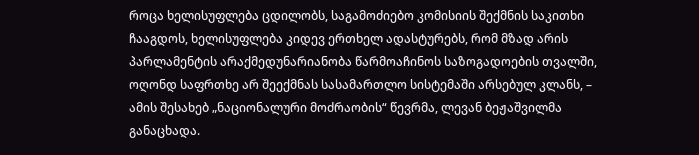როცა ხელისუფლება ცდილობს, საგამოძიებო კომისიის შექმნის საკითხი ჩააგდოს, ხელისუფლება კიდევ ერთხელ ადასტურებს, რომ მზად არის პარლამენტის არაქმედუნარიანობა წარმოაჩინოს საზოგადოების თვალში, ოღონდ საფრთხე არ შეექმნას სასამართლო სისტემაში არსებულ კლანს, – ამის შესახებ „ნაციონალური მოძრაობის“ წევრმა, ლევან ბეჟაშვილმა განაცხადა.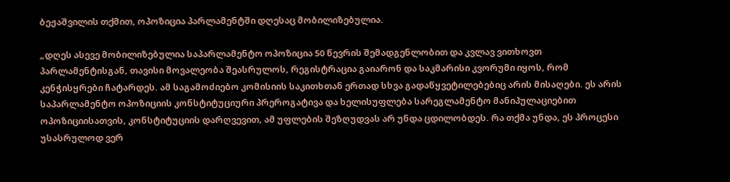ბეჟაშვილის თქმით, ოპოზიცია პარლამენტში დღესაც მობილიზებულია.

„დღეს ასევე მობილიზებულია საპარლამენტო ოპოზიცია 50 წევრის შემადგენლობით და კვლავ ვითხოვთ პარლამენტისგან, თავისი მოვალეობა შეასრულოს, რეგისტრაცია გაიარონ და საკმარისი კვორუმი იყოს, რომ კენჭისყრები ჩატარდეს. ამ საგამოძიებო კომისიის საკითხთან ერთად სხვა გადაწყვეტილებებიც არის მისაღები. ეს არის საპარლამენტო ოპოზიციის კონსტიტუციური პრეროგატივა და ხელისუფლება სარეგლამენტო მანიპულაციებით ოპოზიციისათვის, კონსტიტუციის დარღვევით, ამ უფლების შეზღუდვას არ უნდა ცდილობდეს. რა თქმა უნდა, ეს პროცესი უსასრულოდ ვერ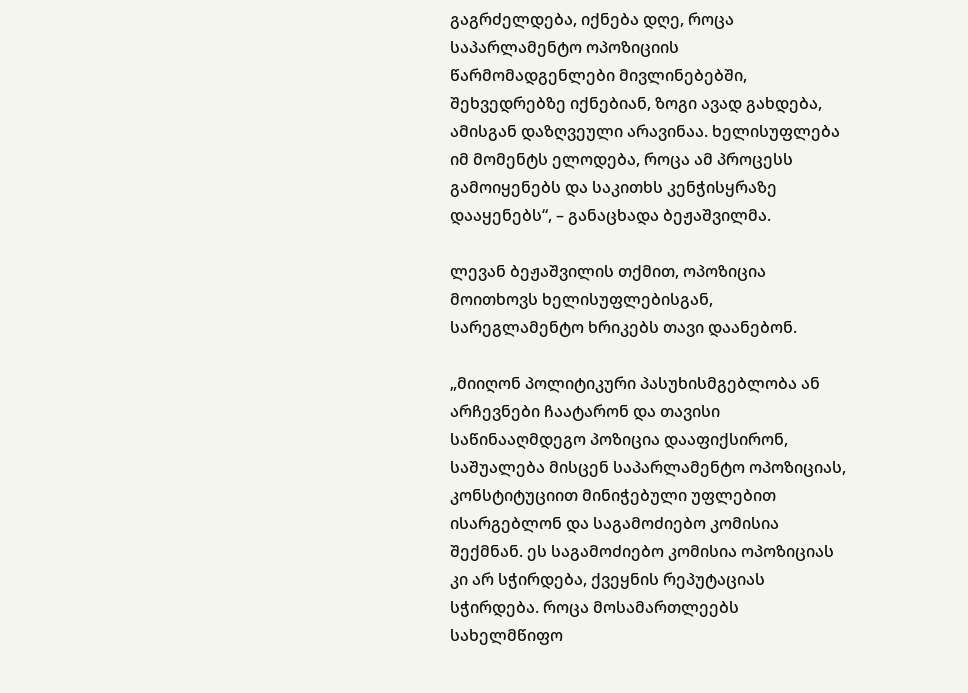გაგრძელდება, იქნება დღე, როცა საპარლამენტო ოპოზიციის წარმომადგენლები მივლინებებში, შეხვედრებზე იქნებიან, ზოგი ავად გახდება, ამისგან დაზღვეული არავინაა. ხელისუფლება იმ მომენტს ელოდება, როცა ამ პროცესს გამოიყენებს და საკითხს კენჭისყრაზე დააყენებს“, – განაცხადა ბეჟაშვილმა.

ლევან ბეჟაშვილის თქმით, ოპოზიცია მოითხოვს ხელისუფლებისგან, სარეგლამენტო ხრიკებს თავი დაანებონ.

„მიიღონ პოლიტიკური პასუხისმგებლობა ან არჩევნები ჩაატარონ და თავისი საწინააღმდეგო პოზიცია დააფიქსირონ, საშუალება მისცენ საპარლამენტო ოპოზიციას, კონსტიტუციით მინიჭებული უფლებით ისარგებლონ და საგამოძიებო კომისია შექმნან. ეს საგამოძიებო კომისია ოპოზიციას კი არ სჭირდება, ქვეყნის რეპუტაციას სჭირდება. როცა მოსამართლეებს სახელმწიფო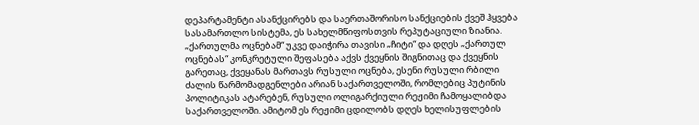დეპარტამენტი ასანქცირებს და საერთაშორისო სანქციების ქვეშ ჰყვება სასამართლო სისტემა, ეს სახელმწიფოსთვის რეპუტაციული ზიანია. „ქართულმა ოცნებამ“ უკვე დაიჭირა თავისი „ჩიტი“ და დღეს „ქართულ ოცნებას“ კონკრეტული შეფასება აქვს ქვეყნის შიგნითაც და ქვეყნის გარეთაც, ქვეყანას მართავს რუსული ოცნება, ესენი რუსული რბილი ძალის წარმომადგენლები არიან საქართველოში, რომლებიც პუტინის პოლიტიკას ატარებენ, რუსული ოლიგარქიული რეჟიმი ჩამოყალიბდა საქართველოში. ამიტომ ეს რეჟიმი ცდილობს დღეს ხელისუფლების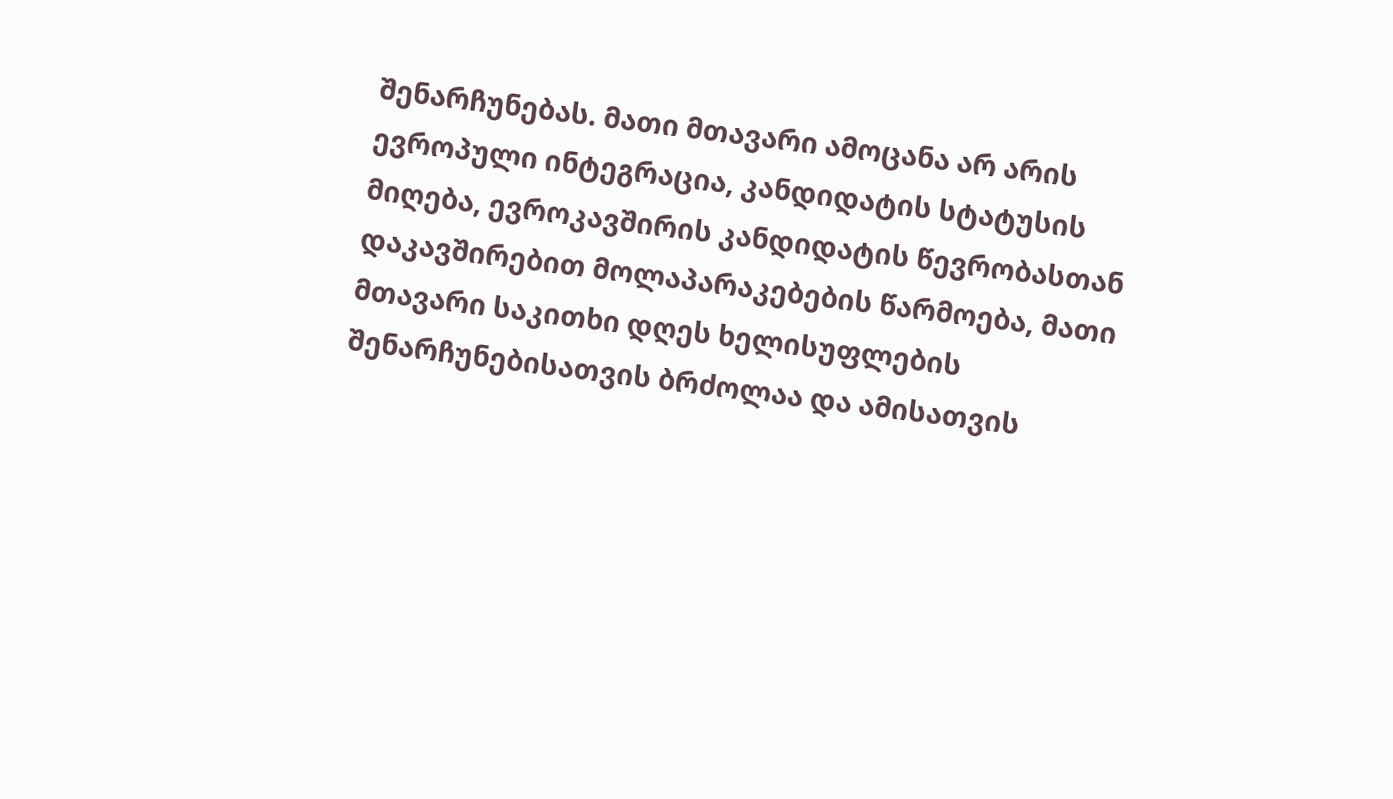შენარჩუნებას. მათი მთავარი ამოცანა არ არის ევროპული ინტეგრაცია, კანდიდატის სტატუსის მიღება, ევროკავშირის კანდიდატის წევრობასთან დაკავშირებით მოლაპარაკებების წარმოება, მათი მთავარი საკითხი დღეს ხელისუფლების შენარჩუნებისათვის ბრძოლაა და ამისათვის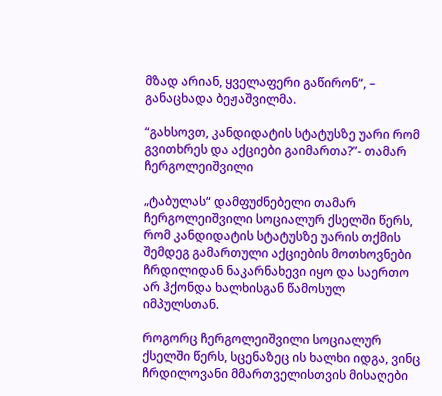მზად არიან, ყველაფერი გაწირონ“, – განაცხადა ბეჟაშვილმა.

“გახსოვთ, კანდიდატის სტატუსზე უარი რომ გვითხრეს და აქციები გაიმართა?”- თამარ ჩერგოლეიშვილი

„ტაბულას“ დამფუძნებელი თამარ ჩერგოლეიშვილი სოციალურ ქსელში წერს, რომ კანდიდატის სტატუსზე უარის თქმის შემდეგ გამართული აქციების მოთხოვნები ჩრდილიდან ნაკარნახევი იყო და საერთო არ ჰქონდა ხალხისგან წამოსულ იმპულსთან.

როგორც ჩერგოლეიშვილი სოციალურ ქსელში წერს, სცენაზეც ის ხალხი იდგა, ვინც ჩრდილოვანი მმართველისთვის მისაღები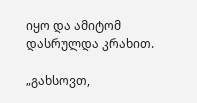იყო და ამიტომ დასრულდა კრახით.

„გახსოვთ,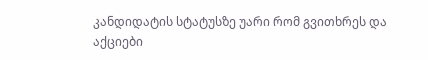კანდიდატის სტატუსზე უარი რომ გვითხრეს და აქციები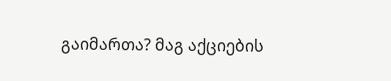გაიმართა? მაგ აქციების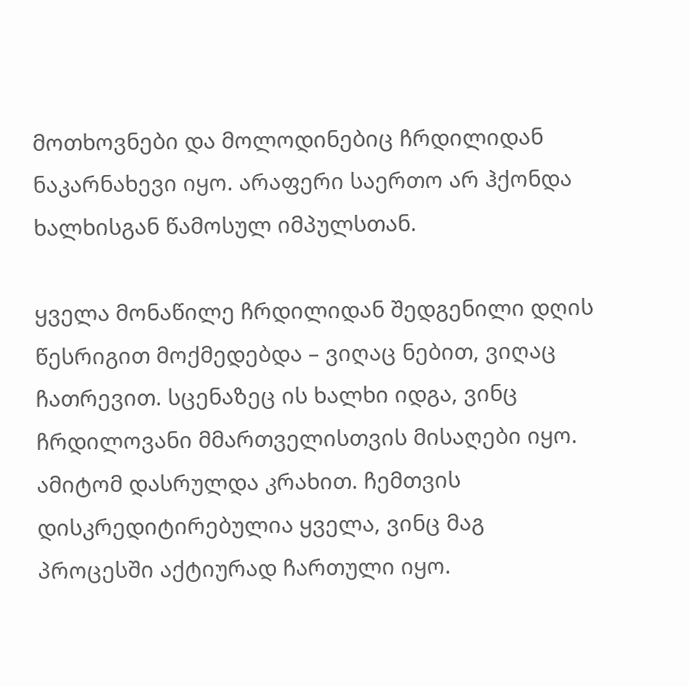მოთხოვნები და მოლოდინებიც ჩრდილიდან ნაკარნახევი იყო. არაფერი საერთო არ ჰქონდა ხალხისგან წამოსულ იმპულსთან.

ყველა მონაწილე ჩრდილიდან შედგენილი დღის წესრიგით მოქმედებდა – ვიღაც ნებით, ვიღაც ჩათრევით. სცენაზეც ის ხალხი იდგა, ვინც ჩრდილოვანი მმართველისთვის მისაღები იყო. ამიტომ დასრულდა კრახით. ჩემთვის დისკრედიტირებულია ყველა, ვინც მაგ პროცესში აქტიურად ჩართული იყო.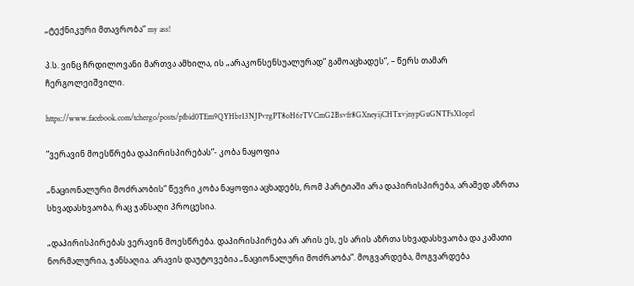„ტექნიკური მთავრობა“ my ass!

პ.ს. ვინც ჩრდილოვანი მართვა ამხილა, ის „არაკონსენსუალურად“ გამოაცხადეს“, – წერს თამარ ჩერგოლეიშვილი.

https://www.facebook.com/tchergo/posts/pfbid0TEm9QYHbr13NJPvrgPT8oH6rTVCmG2Bsvfr8GXneyijCHTxvjnypGuGNTFsX1oprl

“ვერავინ მოესწრება დაპირისპირებას”- კობა ნაყოფია

„ნაციონალური მოძრაობის“ წევრი კობა ნაყოფია აცხადებს, რომ პარტიაში არა დაპირისპირება, არამედ აზრთა სხვადასხვაობა, რაც ჯანსაღი პროცესია.

„დაპირისპირებას ვერავინ მოესწრება. დაპირისპირება არ არის ეს, ეს არის აზრთა სხვადასხვაობა და კამათი ნორმალურია, ჯანსაღია. არავის დაუტოვებია „ნაციონალური მოძრაობა“. მოგვარდება, მოგვარდება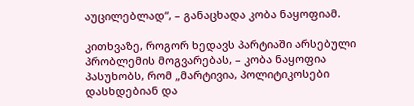აუცილებლად“, – განაცხადა კობა ნაყოფიამ.

კითხვაზე, როგორ ხედავს პარტიაში არსებული პრობლემის მოგვარებას, – კობა ნაყოფია პასუხობს, რომ „მარტივია, პოლიტიკოსები დასხდებიან და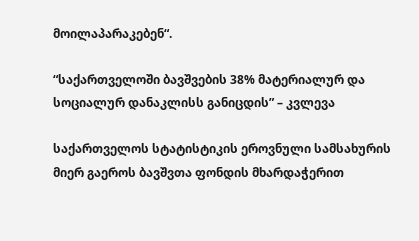მოილაპარაკებენ“.

“საქართველოში ბავშვების 38% მატერიალურ და სოციალურ დანაკლისს განიცდის” – კვლევა

საქართველოს სტატისტიკის ეროვნული სამსახურის მიერ გაეროს ბავშვთა ფონდის მხარდაჭერით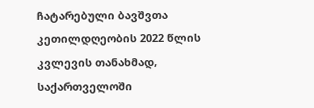ჩატარებული ბავშვთა კეთილდღეობის 2022 წლის კვლევის თანახმად, საქართველოში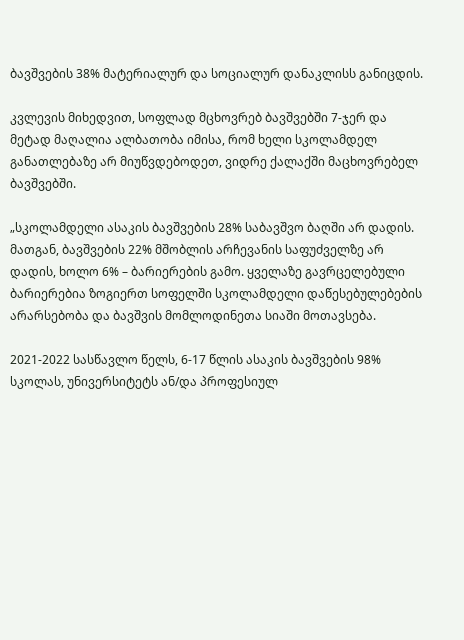ბავშვების 38% მატერიალურ და სოციალურ დანაკლისს განიცდის.

კვლევის მიხედვით, სოფლად მცხოვრებ ბავშვებში 7-ჯერ და მეტად მაღალია ალბათობა იმისა, რომ ხელი სკოლამდელ განათლებაზე არ მიუწვდებოდეთ, ვიდრე ქალაქში მაცხოვრებელ ბავშვებში.

„სკოლამდელი ასაკის ბავშვების 28% საბავშვო ბაღში არ დადის. მათგან, ბავშვების 22% მშობლის არჩევანის საფუძველზე არ დადის, ხოლო 6% – ბარიერების გამო. ყველაზე გავრცელებული ბარიერებია ზოგიერთ სოფელში სკოლამდელი დაწესებულებების არარსებობა და ბავშვის მომლოდინეთა სიაში მოთავსება.

2021-2022 სასწავლო წელს, 6-17 წლის ასაკის ბავშვების 98% სკოლას, უნივერსიტეტს ან/და პროფესიულ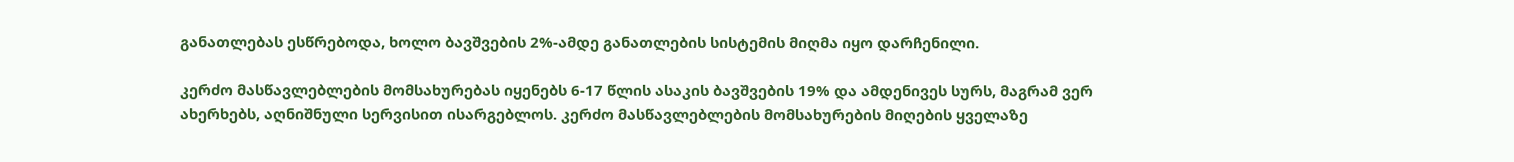განათლებას ესწრებოდა, ხოლო ბავშვების 2%-ამდე განათლების სისტემის მიღმა იყო დარჩენილი.

კერძო მასწავლებლების მომსახურებას იყენებს 6-17 წლის ასაკის ბავშვების 19% და ამდენივეს სურს, მაგრამ ვერ ახერხებს, აღნიშნული სერვისით ისარგებლოს. კერძო მასწავლებლების მომსახურების მიღების ყველაზე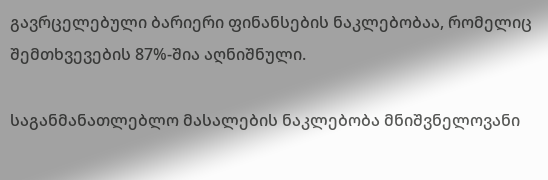გავრცელებული ბარიერი ფინანსების ნაკლებობაა, რომელიც შემთხვევების 87%-შია აღნიშნული.

საგანმანათლებლო მასალების ნაკლებობა მნიშვნელოვანი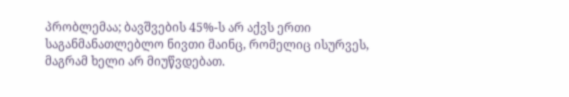პრობლემაა; ბავშვების 45%-ს არ აქვს ერთი საგანმანათლებლო ნივთი მაინც, რომელიც ისურვეს, მაგრამ ხელი არ მიუწვდებათ.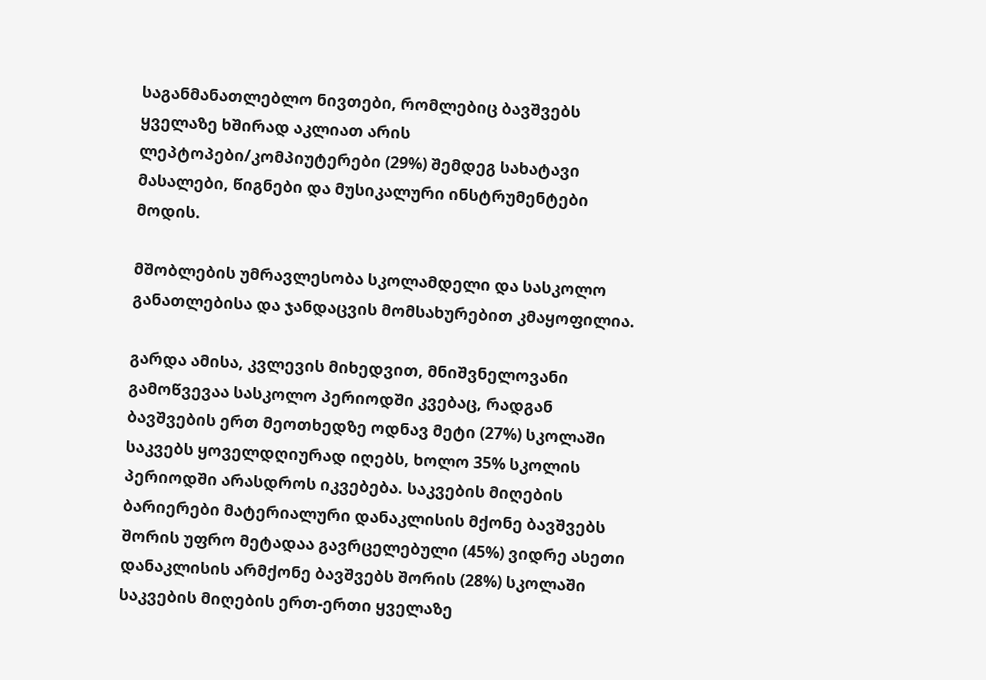საგანმანათლებლო ნივთები, რომლებიც ბავშვებს ყველაზე ხშირად აკლიათ არის ლეპტოპები/კომპიუტერები (29%) შემდეგ სახატავი მასალები, წიგნები და მუსიკალური ინსტრუმენტები მოდის.

მშობლების უმრავლესობა სკოლამდელი და სასკოლო განათლებისა და ჯანდაცვის მომსახურებით კმაყოფილია.

გარდა ამისა, კვლევის მიხედვით, მნიშვნელოვანი გამოწვევაა სასკოლო პერიოდში კვებაც, რადგან ბავშვების ერთ მეოთხედზე ოდნავ მეტი (27%) სკოლაში საკვებს ყოველდღიურად იღებს, ხოლო 35% სკოლის პერიოდში არასდროს იკვებება. საკვების მიღების ბარიერები მატერიალური დანაკლისის მქონე ბავშვებს შორის უფრო მეტადაა გავრცელებული (45%) ვიდრე ასეთი დანაკლისის არმქონე ბავშვებს შორის (28%) სკოლაში საკვების მიღების ერთ-ერთი ყველაზე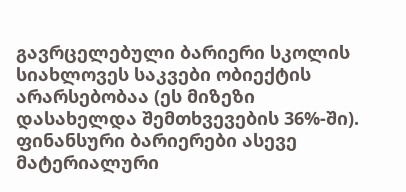გავრცელებული ბარიერი სკოლის სიახლოვეს საკვები ობიექტის არარსებობაა (ეს მიზეზი დასახელდა შემთხვევების 36%-ში). ფინანსური ბარიერები ასევე მატერიალური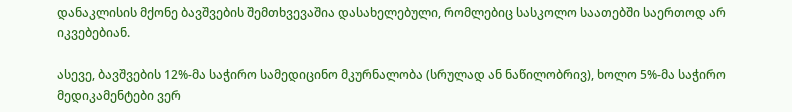დანაკლისის მქონე ბავშვების შემთხვევაშია დასახელებული, რომლებიც სასკოლო საათებში საერთოდ არ იკვებებიან.

ასევე, ბავშვების 12%-მა საჭირო სამედიცინო მკურნალობა (სრულად ან ნაწილობრივ), ხოლო 5%-მა საჭირო მედიკამენტები ვერ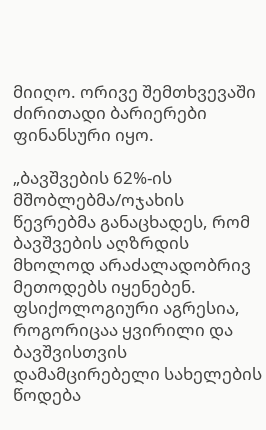მიიღო. ორივე შემთხვევაში ძირითადი ბარიერები ფინანსური იყო.

„ბავშვების 62%-ის მშობლებმა/ოჯახის წევრებმა განაცხადეს, რომ ბავშვების აღზრდის მხოლოდ არაძალადობრივ მეთოდებს იყენებენ. ფსიქოლოგიური აგრესია, როგორიცაა ყვირილი და ბავშვისთვის დამამცირებელი სახელების წოდება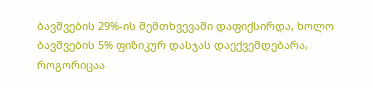ბავშვების 29%-ის შემთხვევაში დაფიქსირდა, ხოლო ბავშვების 5% ფიზიკურ დასჯას დაექვემდებარა, როგორიცაა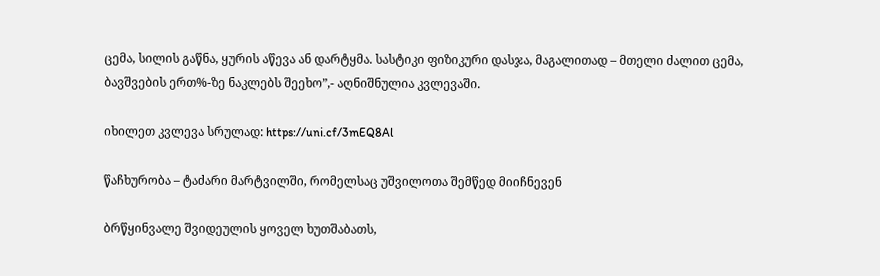ცემა, სილის გაწნა, ყურის აწევა ან დარტყმა. სასტიკი ფიზიკური დასჯა, მაგალითად – მთელი ძალით ცემა, ბავშვების ერთ%-ზე ნაკლებს შეეხო”,- აღნიშნულია კვლევაში.

იხილეთ კვლევა სრულად: https://uni.cf/3mEQ8Al

წაჩხურობა – ტაძარი მარტვილში, რომელსაც უშვილოთა შემწედ მიიჩნევენ

ბრწყინვალე შვიდეულის ყოველ ხუთშაბათს,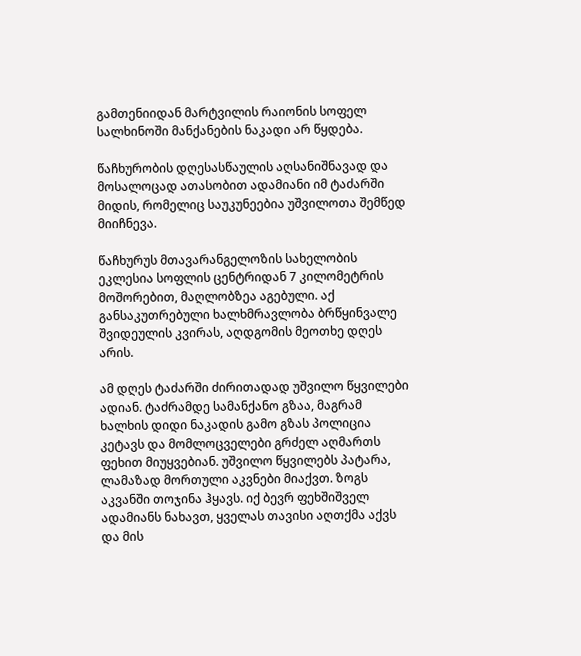გამთენიიდან მარტვილის რაიონის სოფელ სალხინოში მანქანების ნაკადი არ წყდება.

წაჩხურობის დღესასწაულის აღსანიშნავად და მოსალოცად ათასობით ადამიანი იმ ტაძარში მიდის, რომელიც საუკუნეებია უშვილოთა შემწედ მიიჩნევა.

წაჩხურუს მთავარანგელოზის სახელობის ეკლესია სოფლის ცენტრიდან 7 კილომეტრის მოშორებით, მაღლობზეა აგებული. აქ განსაკუთრებული ხალხმრავლობა ბრწყინვალე შვიდეულის კვირას, აღდგომის მეოთხე დღეს არის.

ამ დღეს ტაძარში ძირითადად უშვილო წყვილები ადიან. ტაძრამდე სამანქანო გზაა, მაგრამ ხალხის დიდი ნაკადის გამო გზას პოლიცია კეტავს და მომლოცველები გრძელ აღმართს ფეხით მიუყვებიან. უშვილო წყვილებს პატარა, ლამაზად მორთული აკვნები მიაქვთ. ზოგს აკვანში თოჯინა ჰყავს. იქ ბევრ ფეხშიშველ ადამიანს ნახავთ, ყველას თავისი აღთქმა აქვს და მის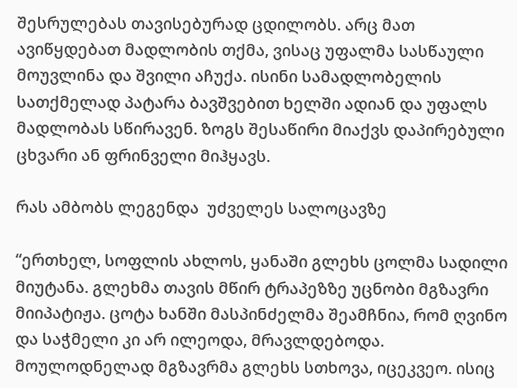შესრულებას თავისებურად ცდილობს. არც მათ ავიწყდებათ მადლობის თქმა, ვისაც უფალმა სასწაული მოუვლინა და შვილი აჩუქა. ისინი სამადლობელის სათქმელად პატარა ბავშვებით ხელში ადიან და უფალს მადლობას სწირავენ. ზოგს შესაწირი მიაქვს დაპირებული ცხვარი ან ფრინველი მიჰყავს.

რას ამბობს ლეგენდა  უძველეს სალოცავზე

“ერთხელ, სოფლის ახლოს, ყანაში გლეხს ცოლმა სადილი მიუტანა. გლეხმა თავის მწირ ტრაპეზზე უცნობი მგზავრი მიიპატიჟა. ცოტა ხანში მასპინძელმა შეამჩნია, რომ ღვინო და საჭმელი კი არ ილეოდა, მრავლდებოდა. მოულოდნელად მგზავრმა გლეხს სთხოვა, იცეკვეო. ისიც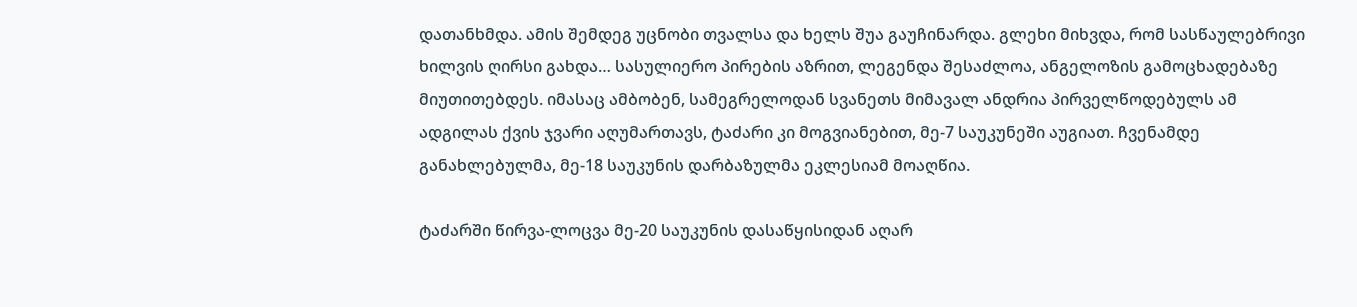დათანხმდა. ამის შემდეგ უცნობი თვალსა და ხელს შუა გაუჩინარდა. გლეხი მიხვდა, რომ სასწაულებრივი ხილვის ღირსი გახდა… სასულიერო პირების აზრით, ლეგენდა შესაძლოა, ანგელოზის გამოცხადებაზე მიუთითებდეს. იმასაც ამბობენ, სამეგრელოდან სვანეთს მიმავალ ანდრია პირველწოდებულს ამ ადგილას ქვის ჯვარი აღუმართავს, ტაძარი კი მოგვიანებით, მე-7 საუკუნეში აუგიათ. ჩვენამდე განახლებულმა, მე-18 საუკუნის დარბაზულმა ეკლესიამ მოაღწია.

ტაძარში წირვა-ლოცვა მე-20 საუკუნის დასაწყისიდან აღარ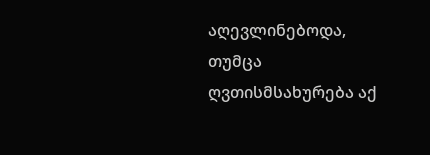აღევლინებოდა, თუმცა ღვთისმსახურება აქ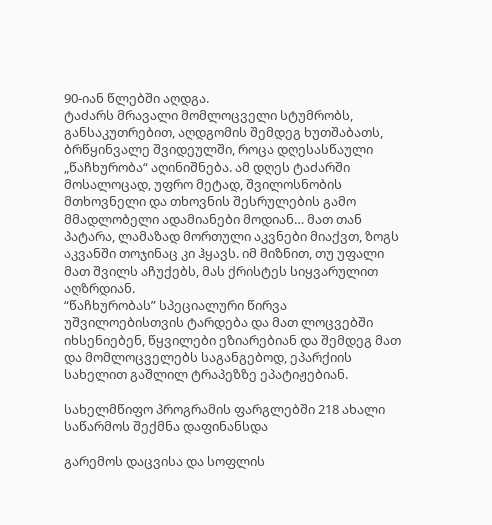90-იან წლებში აღდგა.
ტაძარს მრავალი მომლოცველი სტუმრობს, განსაკუთრებით, აღდგომის შემდეგ ხუთშაბათს, ბრწყინვალე შვიდეულში, როცა დღესასწაული „წაჩხურობა“ აღინიშნება. ამ დღეს ტაძარში მოსალოცად, უფრო მეტად, შვილოსნობის მთხოვნელი და თხოვნის შესრულების გამო მმადლობელი ადამიანები მოდიან… მათ თან პატარა, ლამაზად მორთული აკვნები მიაქვთ, ზოგს აკვანში თოჯინაც კი ჰყავს. იმ მიზნით, თუ უფალი მათ შვილს აჩუქებს, მას ქრისტეს სიყვარულით აღზრდიან.
“წაჩხურობას” სპეციალური წირვა უშვილოებისთვის ტარდება და მათ ლოცვებში იხსენიებენ, წყვილები ეზიარებიან და შემდეგ მათ და მომლოცველებს საგანგებოდ, ეპარქიის სახელით გაშლილ ტრაპეზზე ეპატიჟებიან.

სახელმწიფო პროგრამის ფარგლებში 218 ახალი საწარმოს შექმნა დაფინანსდა

გარემოს დაცვისა და სოფლის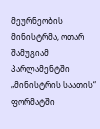მეურნეობის მინისტრმა, ოთარ შამუგიამ პარლამენტში „მინისტრის საათის“ ფორმატში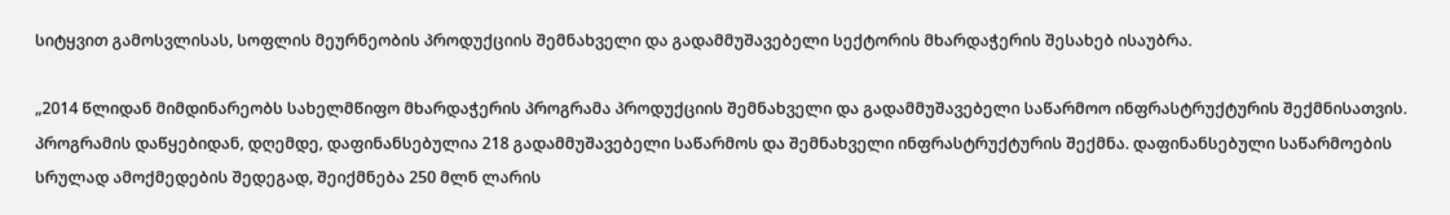სიტყვით გამოსვლისას, სოფლის მეურნეობის პროდუქციის შემნახველი და გადამმუშავებელი სექტორის მხარდაჭერის შესახებ ისაუბრა.

„2014 წლიდან მიმდინარეობს სახელმწიფო მხარდაჭერის პროგრამა პროდუქციის შემნახველი და გადამმუშავებელი საწარმოო ინფრასტრუქტურის შექმნისათვის. პროგრამის დაწყებიდან, დღემდე, დაფინანსებულია 218 გადამმუშავებელი საწარმოს და შემნახველი ინფრასტრუქტურის შექმნა. დაფინანსებული საწარმოების სრულად ამოქმედების შედეგად, შეიქმნება 250 მლნ ლარის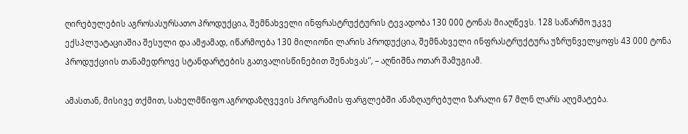ღირებულების აგროსასურსათო პროდუქცია, შემნახველი ინფრასტრუქტურის ტევადობა 130 000 ტონას მიაღწევს. 128 საწარმო უკვე ექსპლუატაციაშია შესული და ამჟამად, იწარმოება 130 მილიონი ლარის პროდუქცია, შემნახველი ინფრასტრუქტურა უზრუნველყოფს 43 000 ტონა პროდუქციის თანამედროვე სტანდარტების გათვალისწინებით შენახვას“, – აღნიშნა ოთარ შამუგიამ.

ამასთან, მისივე თქმით, სახელმწიფო აგროდაზღვევის პროგრამის ფარგლებში ანაზღაურებული ზარალი 67 მლნ ლარს აღემატება.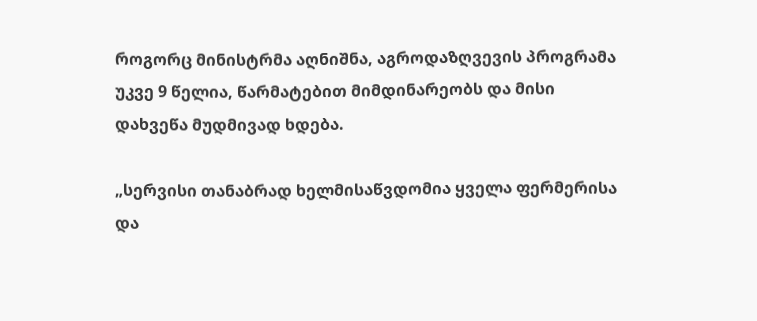როგორც მინისტრმა აღნიშნა, აგროდაზღვევის პროგრამა უკვე 9 წელია, წარმატებით მიმდინარეობს და მისი დახვეწა მუდმივად ხდება.

„სერვისი თანაბრად ხელმისაწვდომია ყველა ფერმერისა და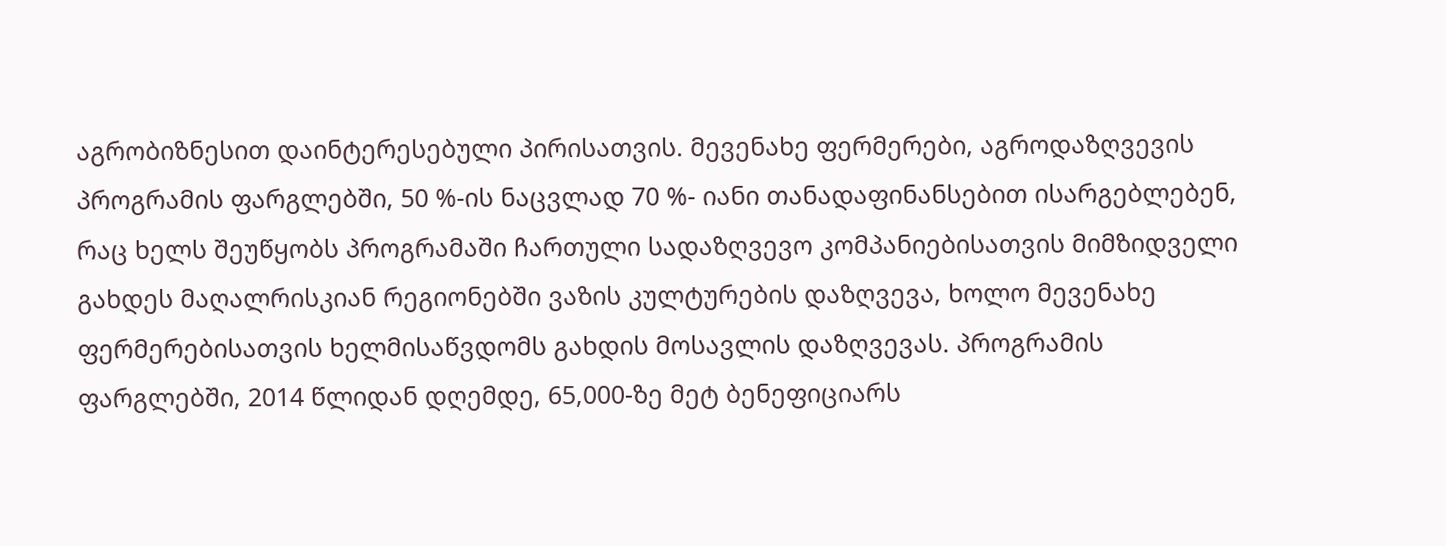აგრობიზნესით დაინტერესებული პირისათვის. მევენახე ფერმერები, აგროდაზღვევის პროგრამის ფარგლებში, 50 %-ის ნაცვლად 70 %- იანი თანადაფინანსებით ისარგებლებენ, რაც ხელს შეუწყობს პროგრამაში ჩართული სადაზღვევო კომპანიებისათვის მიმზიდველი გახდეს მაღალრისკიან რეგიონებში ვაზის კულტურების დაზღვევა, ხოლო მევენახე ფერმერებისათვის ხელმისაწვდომს გახდის მოსავლის დაზღვევას. პროგრამის ფარგლებში, 2014 წლიდან დღემდე, 65,000-ზე მეტ ბენეფიციარს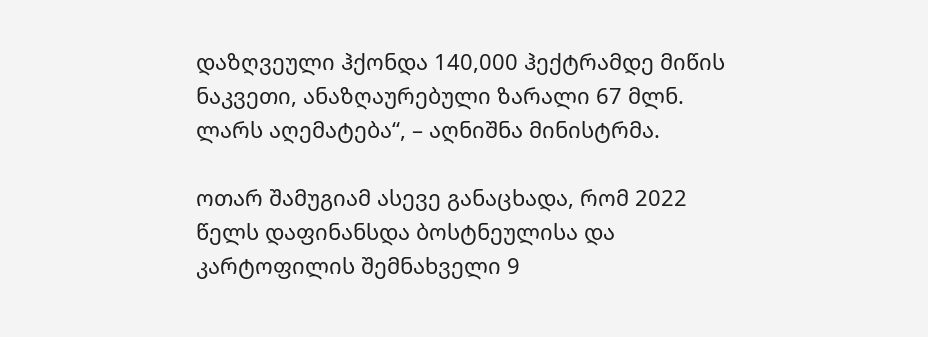დაზღვეული ჰქონდა 140,000 ჰექტრამდე მიწის ნაკვეთი, ანაზღაურებული ზარალი 67 მლნ. ლარს აღემატება“, – აღნიშნა მინისტრმა.

ოთარ შამუგიამ ასევე განაცხადა, რომ 2022 წელს დაფინანსდა ბოსტნეულისა და კარტოფილის შემნახველი 9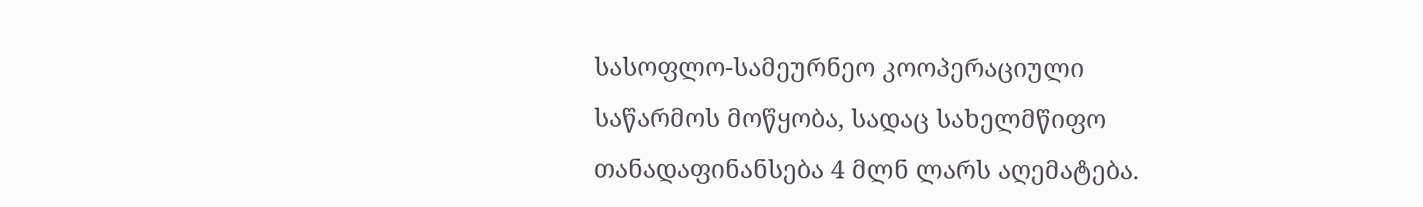სასოფლო-სამეურნეო კოოპერაციული საწარმოს მოწყობა, სადაც სახელმწიფო თანადაფინანსება 4 მლნ ლარს აღემატება.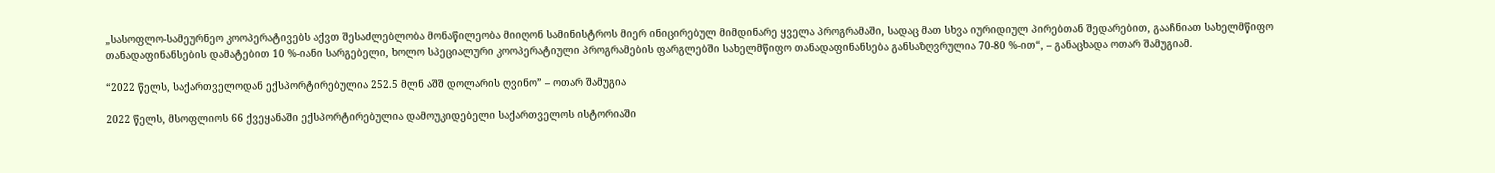„სასოფლო-სამეურნეო კოოპერატივებს აქვთ შესაძლებლობა მონაწილეობა მიიღონ სამინისტროს მიერ ინიცირებულ მიმდინარე ყველა პროგრამაში, სადაც მათ სხვა იურიდიულ პირებთან შედარებით, გააჩნიათ სახელმწიფო თანადაფინანსების დამატებით 10 %-იანი სარგებელი, ხოლო სპეციალური კოოპერატიული პროგრამების ფარგლებში სახელმწიფო თანადაფინანსება განსაზღვრულია 70-80 %-ით“, – განაცხადა ოთარ შამუგიამ.

“2022 წელს, საქართველოდან ექსპორტირებულია 252.5 მლნ აშშ დოლარის ღვინო” – ოთარ შამუგია

2022 წელს, მსოფლიოს 66 ქვეყანაში ექსპორტირებულია დამოუკიდებელი საქართველოს ისტორიაში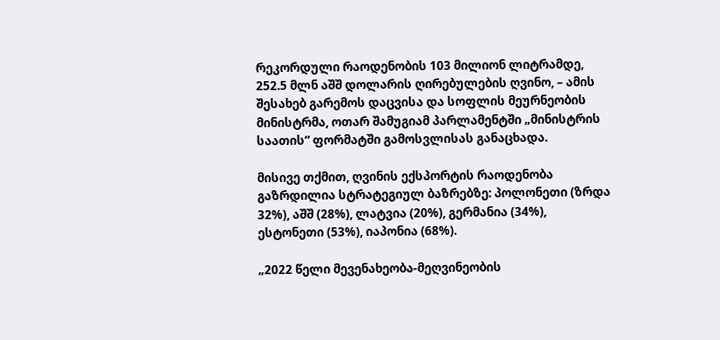რეკორდული რაოდენობის 103 მილიონ ლიტრამდე, 252.5 მლნ აშშ დოლარის ღირებულების ღვინო, – ამის შესახებ გარემოს დაცვისა და სოფლის მეურნეობის მინისტრმა, ოთარ შამუგიამ პარლამენტში „მინისტრის საათის“ ფორმატში გამოსვლისას განაცხადა.

მისივე თქმით, ღვინის ექსპორტის რაოდენობა გაზრდილია სტრატეგიულ ბაზრებზე: პოლონეთი (ზრდა 32%), აშშ (28%), ლატვია (20%), გერმანია (34%), ესტონეთი (53%), იაპონია (68%).

„2022 წელი მევენახეობა-მეღვინეობის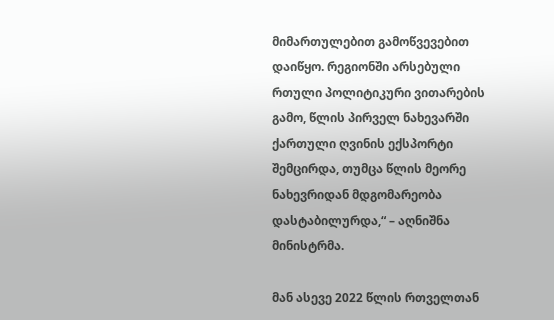მიმართულებით გამოწვევებით დაიწყო. რეგიონში არსებული რთული პოლიტიკური ვითარების გამო, წლის პირველ ნახევარში ქართული ღვინის ექსპორტი შემცირდა, თუმცა წლის მეორე ნახევრიდან მდგომარეობა დასტაბილურდა,“ – აღნიშნა მინისტრმა.

მან ასევე 2022 წლის რთველთან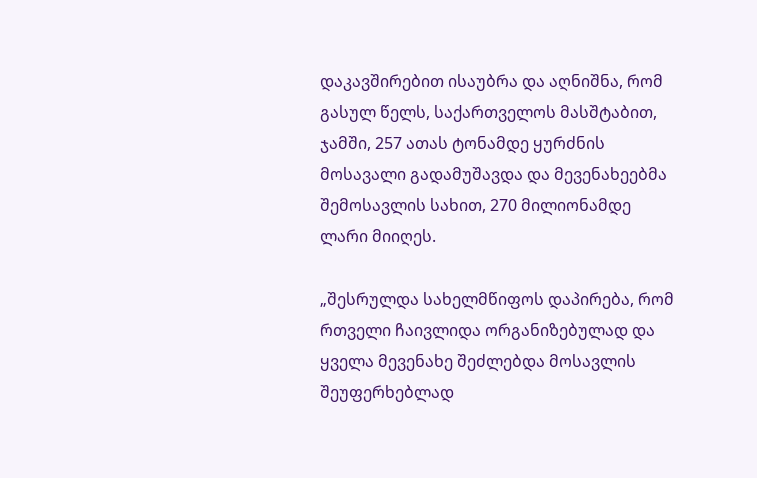დაკავშირებით ისაუბრა და აღნიშნა, რომ გასულ წელს, საქართველოს მასშტაბით, ჯამში, 257 ათას ტონამდე ყურძნის მოსავალი გადამუშავდა და მევენახეებმა შემოსავლის სახით, 270 მილიონამდე ლარი მიიღეს.

„შესრულდა სახელმწიფოს დაპირება, რომ რთველი ჩაივლიდა ორგანიზებულად და ყველა მევენახე შეძლებდა მოსავლის შეუფერხებლად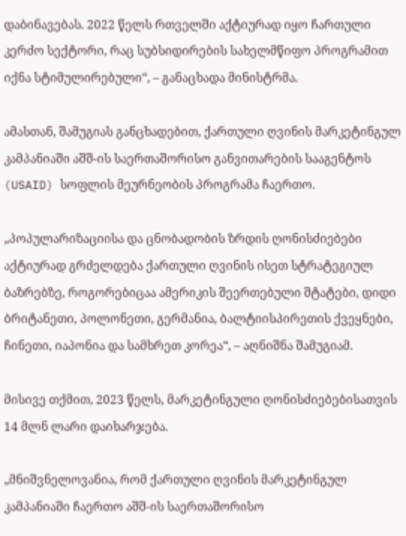დაბინავებას. 2022 წელს რთველში აქტიურად იყო ჩართული კერძო სექტორი, რაც სუბსიდირების სახელმწიფო პროგრამით იქნა სტიმულირებული“, – განაცხადა მინისტრმა.

ამასთან, შამუგიას განცხადებით, ქართული ღვინის მარკეტინგულ კამპანიაში აშშ-ის საერთაშორისო განვითარების სააგენტოს (USAID) სოფლის მეურნეობის პროგრამა ჩაერთო.

„პოპულარიზაციისა და ცნობადობის ზრდის ღონისძიებები აქტიურად გრძელდება ქართული ღვინის ისეთ სტრატეგიულ ბაზრებზე, როგორებიცაა ამერიკის შეერთებული შტატები, დიდი ბრიტანეთი, პოლონეთი, გერმანია, ბალტიისპირეთის ქვეყნები, ჩინეთი, იაპონია და სამხრეთ კორეა“, – აღნიშნა შამუგიამ.

მისივე თქმით, 2023 წელს, მარკეტინგული ღონისძიებებისათვის 14 მლნ ლარი დაიხარჯება.

„მნიშვნელოვანია, რომ ქართული ღვინის მარკეტინგულ კამპანიაში ჩაერთო აშშ-ის საერთაშორისო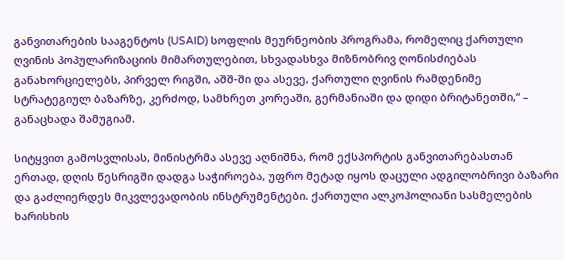განვითარების სააგენტოს (USAID) სოფლის მეურნეობის პროგრამა, რომელიც ქართული ღვინის პოპულარიზაციის მიმართულებით, სხვადასხვა მიზნობრივ ღონისძიებას განახორციელებს, პირველ რიგში, აშშ-ში და ასევე, ქართული ღვინის რამდენიმე სტრატეგიულ ბაზარზე, კერძოდ, სამხრეთ კორეაში, გერმანიაში და დიდი ბრიტანეთში,“ – განაცხადა შამუგიამ.

სიტყვით გამოსვლისას, მინისტრმა ასევე აღნიშნა, რომ ექსპორტის განვითარებასთან ერთად, დღის წესრიგში დადგა საჭიროება, უფრო მეტად იყოს დაცული ადგილობრივი ბაზარი და გაძლიერდეს მიკვლევადობის ინსტრუმენტები. ქართული ალკოჰოლიანი სასმელების ხარისხის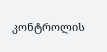კონტროლის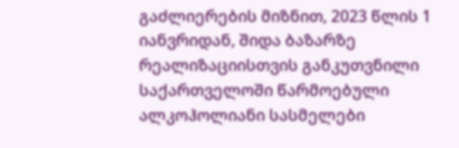გაძლიერების მიზნით, 2023 წლის 1 იანვრიდან, შიდა ბაზარზე რეალიზაციისთვის განკუთვნილი საქართველოში წარმოებული ალკოჰოლიანი სასმელები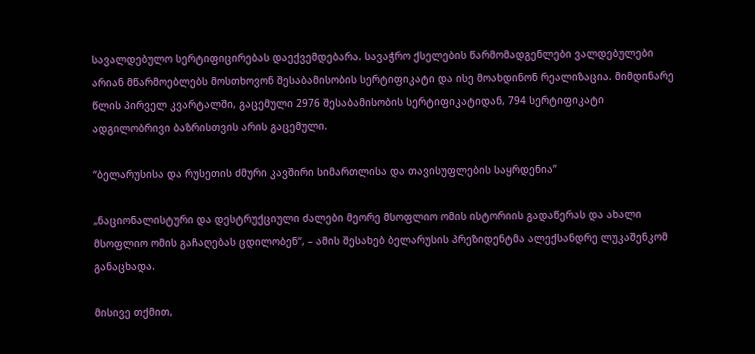სავალდებულო სერტიფიცირებას დაექვემდებარა. სავაჭრო ქსელების წარმომადგენლები ვალდებულები არიან მწარმოებლებს მოსთხოვონ შესაბამისობის სერტიფიკატი და ისე მოახდინონ რეალიზაცია. მიმდინარე წლის პირველ კვარტალში, გაცემული 2976 შესაბამისობის სერტიფიკატიდან, 794 სერტიფიკატი ადგილობრივი ბაზრისთვის არის გაცემული.

“ბელარუსისა და რუსეთის ძმური კავშირი სიმართლისა და თავისუფლების საყრდენია”

„ნაციონალისტური და დესტრუქციული ძალები მეორე მსოფლიო ომის ისტორიის გადაწერას და ახალი მსოფლიო ომის გაჩაღებას ცდილობენ“, – ამის შესახებ ბელარუსის პრეზიდენტმა ალექსანდრე ლუკაშენკომ განაცხადა.

მისივე თქმით,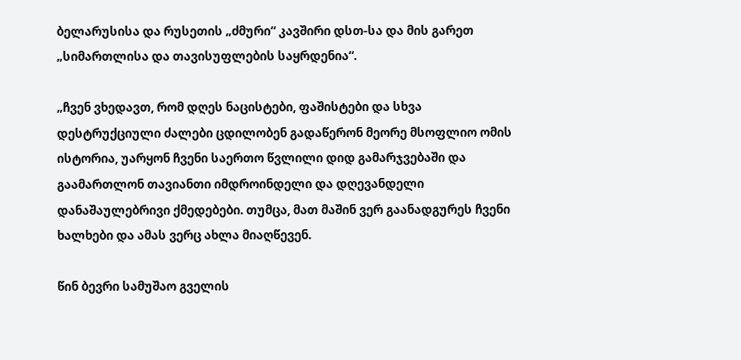ბელარუსისა და რუსეთის „ძმური“ კავშირი დსთ-სა და მის გარეთ „სიმართლისა და თავისუფლების საყრდენია“.

„ჩვენ ვხედავთ, რომ დღეს ნაცისტები, ფაშისტები და სხვა დესტრუქციული ძალები ცდილობენ გადაწერონ მეორე მსოფლიო ომის ისტორია, უარყონ ჩვენი საერთო წვლილი დიდ გამარჯვებაში და გაამართლონ თავიანთი იმდროინდელი და დღევანდელი დანაშაულებრივი ქმედებები. თუმცა, მათ მაშინ ვერ გაანადგურეს ჩვენი ხალხები და ამას ვერც ახლა მიაღწევენ.

წინ ბევრი სამუშაო გველის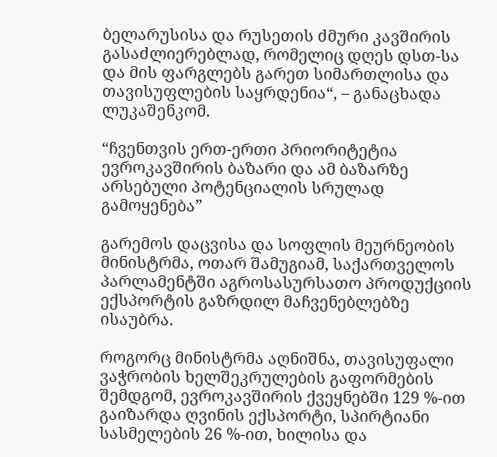ბელარუსისა და რუსეთის ძმური კავშირის გასაძლიერებლად, რომელიც დღეს დსთ-სა და მის ფარგლებს გარეთ სიმართლისა და თავისუფლების საყრდენია“, – განაცხადა ლუკაშენკომ.

“ჩვენთვის ერთ-ერთი პრიორიტეტია ევროკავშირის ბაზარი და ამ ბაზარზე არსებული პოტენციალის სრულად გამოყენება”

გარემოს დაცვისა და სოფლის მეურნეობის მინისტრმა, ოთარ შამუგიამ, საქართველოს პარლამენტში აგროსასურსათო პროდუქციის ექსპორტის გაზრდილ მაჩვენებლებზე ისაუბრა.

როგორც მინისტრმა აღნიშნა, თავისუფალი ვაჭრობის ხელშეკრულების გაფორმების შემდგომ, ევროკავშირის ქვეყნებში 129 %-ით გაიზარდა ღვინის ექსპორტი, სპირტიანი სასმელების 26 %-ით, ხილისა და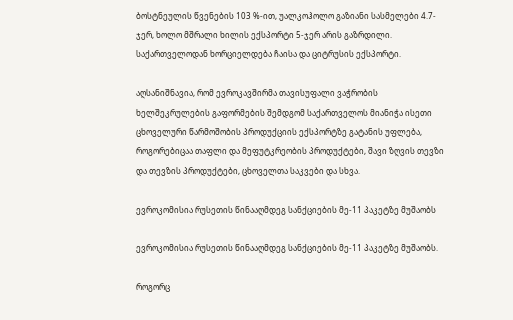ბოსტნეულის წვენების 103 %-ით, უალკოჰოლო გაზიანი სასმელები 4.7-ჯერ, ხოლო მშრალი ხილის ექსპორტი 5-ჯერ არის გაზრდილი. საქართველოდან ხორციელდება ჩაისა და ციტრუსის ექსპორტი.

აღსანიშნავია, რომ ევროკავშირმა თავისუფალი ვაჭრობის ხელშეკრულების გაფორმების შემდგომ საქართველოს მიანიჭა ისეთი ცხოველური წარმოშობის პროდუქციის ექსპორტზე გატანის უფლება, როგორებიცაა თაფლი და მეფუტკრეობის პროდუქტები, შავი ზღვის თევზი და თევზის პროდუქტები, ცხოველთა საკვები და სხვა.

ევროკომისია რუსეთის წინააღმდეგ სანქციების მე-11 პაკეტზე მუშაობს

ევროკომისია რუსეთის წინააღმდეგ სანქციების მე-11 პაკეტზე მუშაობს.

როგორც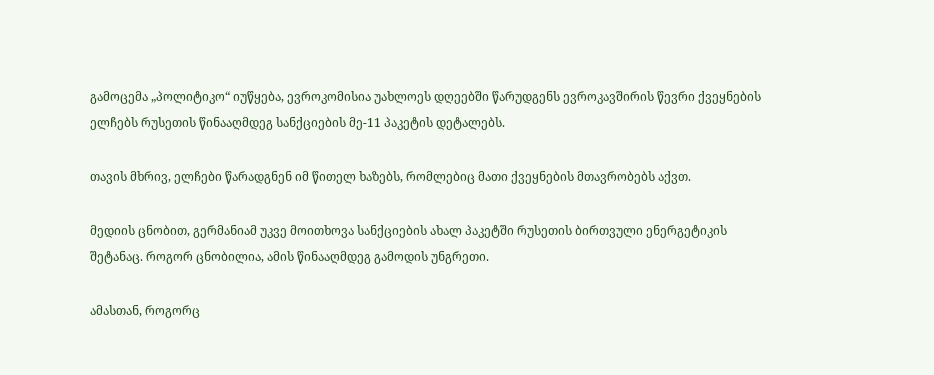გამოცემა „პოლიტიკო“ იუწყება, ევროკომისია უახლოეს დღეებში წარუდგენს ევროკავშირის წევრი ქვეყნების ელჩებს რუსეთის წინააღმდეგ სანქციების მე-11 პაკეტის დეტალებს.

თავის მხრივ, ელჩები წარადგნენ იმ წითელ ხაზებს, რომლებიც მათი ქვეყნების მთავრობებს აქვთ.

მედიის ცნობით, გერმანიამ უკვე მოითხოვა სანქციების ახალ პაკეტში რუსეთის ბირთვული ენერგეტიკის შეტანაც. როგორ ცნობილია, ამის წინააღმდეგ გამოდის უნგრეთი.

ამასთან, როგორც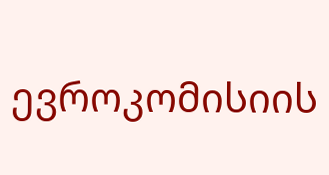ევროკომისიის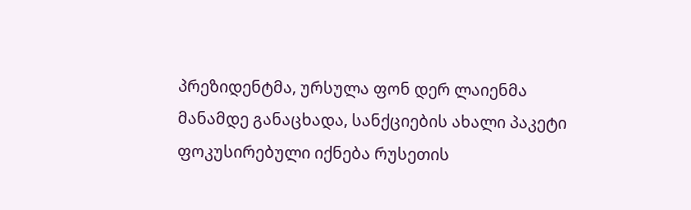პრეზიდენტმა, ურსულა ფონ დერ ლაიენმა მანამდე განაცხადა, სანქციების ახალი პაკეტი ფოკუსირებული იქნება რუსეთის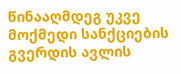წინააღმდეგ უკვე მოქმედი სანქციების გვერდის ავლის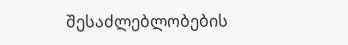შესაძლებლობების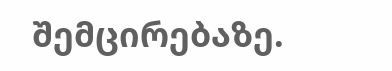შემცირებაზე.